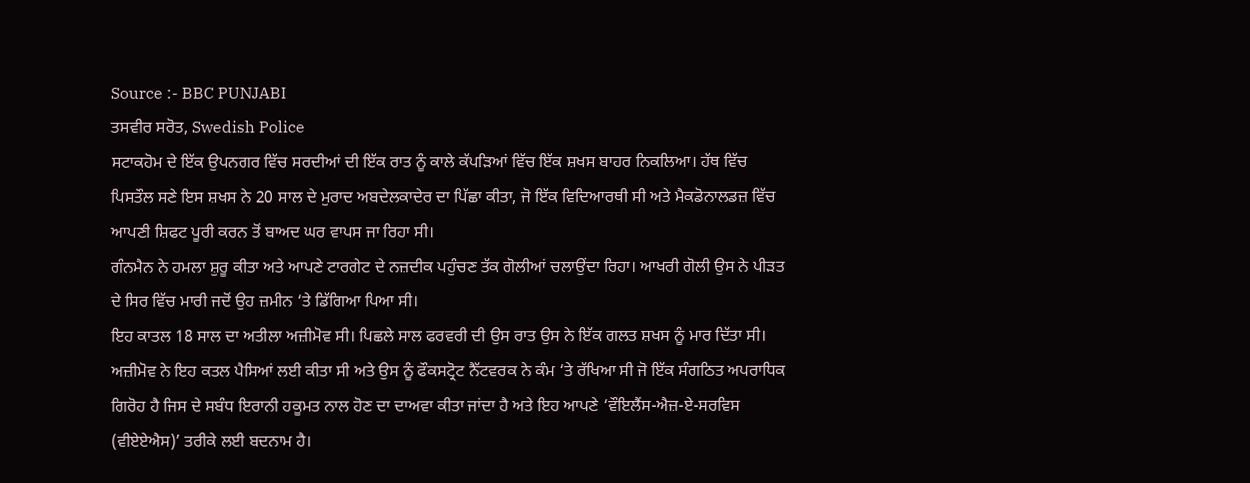Source :- BBC PUNJABI
ਤਸਵੀਰ ਸਰੋਤ, Swedish Police
ਸਟਾਕਹੋਮ ਦੇ ਇੱਕ ਉਪਨਗਰ ਵਿੱਚ ਸਰਦੀਆਂ ਦੀ ਇੱਕ ਰਾਤ ਨੂੰ ਕਾਲੇ ਕੱਪੜਿਆਂ ਵਿੱਚ ਇੱਕ ਸ਼ਖਸ ਬਾਹਰ ਨਿਕਲਿਆ। ਹੱਥ ਵਿੱਚ ਪਿਸਤੌਲ ਸਣੇ ਇਸ ਸ਼ਖਸ ਨੇ 20 ਸਾਲ ਦੇ ਮੁਰਾਦ ਅਬਦੇਲਕਾਦੇਰ ਦਾ ਪਿੱਛਾ ਕੀਤਾ, ਜੋ ਇੱਕ ਵਿਦਿਆਰਥੀ ਸੀ ਅਤੇ ਮੈਕਡੋਨਾਲਡਜ਼ ਵਿੱਚ ਆਪਣੀ ਸ਼ਿਫਟ ਪੂਰੀ ਕਰਨ ਤੋਂ ਬਾਅਦ ਘਰ ਵਾਪਸ ਜਾ ਰਿਹਾ ਸੀ।
ਗੰਨਮੈਨ ਨੇ ਹਮਲਾ ਸ਼ੁਰੂ ਕੀਤਾ ਅਤੇ ਆਪਣੇ ਟਾਰਗੇਟ ਦੇ ਨਜ਼ਦੀਕ ਪਹੁੰਚਣ ਤੱਕ ਗੋਲੀਆਂ ਚਲਾਉਂਦਾ ਰਿਹਾ। ਆਖਰੀ ਗੋਲੀ ਉਸ ਨੇ ਪੀੜਤ ਦੇ ਸਿਰ ਵਿੱਚ ਮਾਰੀ ਜਦੋਂ ਉਹ ਜ਼ਮੀਨ ‘ਤੇ ਡਿੱਗਿਆ ਪਿਆ ਸੀ।
ਇਹ ਕਾਤਲ 18 ਸਾਲ ਦਾ ਅਤੀਲਾ ਅਜ਼ੀਮੋਵ ਸੀ। ਪਿਛਲੇ ਸਾਲ ਫਰਵਰੀ ਦੀ ਉਸ ਰਾਤ ਉਸ ਨੇ ਇੱਕ ਗਲਤ ਸ਼ਖਸ ਨੂੰ ਮਾਰ ਦਿੱਤਾ ਸੀ।
ਅਜ਼ੀਮੋਵ ਨੇ ਇਹ ਕਤਲ ਪੈਸਿਆਂ ਲਈ ਕੀਤਾ ਸੀ ਅਤੇ ਉਸ ਨੂੰ ਫੌਕਸਟ੍ਰੋਟ ਨੈੱਟਵਰਕ ਨੇ ਕੰਮ ‘ਤੇ ਰੱਖਿਆ ਸੀ ਜੋ ਇੱਕ ਸੰਗਠਿਤ ਅਪਰਾਧਿਕ ਗਿਰੋਹ ਹੈ ਜਿਸ ਦੇ ਸਬੰਧ ਇਰਾਨੀ ਹਕੂਮਤ ਨਾਲ ਹੋਣ ਦਾ ਦਾਅਵਾ ਕੀਤਾ ਜਾਂਦਾ ਹੈ ਅਤੇ ਇਹ ਆਪਣੇ ‘ਵੌਇਲੈਂਸ-ਐਜ਼-ਏ-ਸਰਵਿਸ (ਵੀਏਏਐਸ)’ ਤਰੀਕੇ ਲਈ ਬਦਨਾਮ ਹੈ।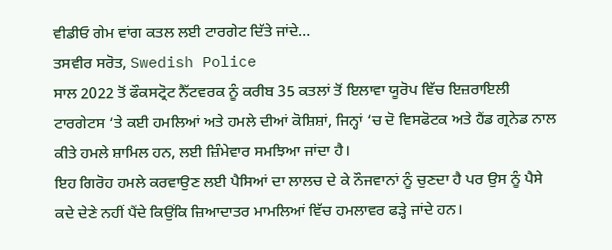ਵੀਡੀਓ ਗੇਮ ਵਾਂਗ ਕਤਲ ਲਈ ਟਾਰਗੇਟ ਦਿੱਤੇ ਜਾਂਦੇ…
ਤਸਵੀਰ ਸਰੋਤ, Swedish Police
ਸਾਲ 2022 ਤੋਂ ਫੌਕਸਟ੍ਰੋਟ ਨੈੱਟਵਰਕ ਨੂੰ ਕਰੀਬ 35 ਕਤਲਾਂ ਤੋਂ ਇਲਾਵਾ ਯੂਰੋਪ ਵਿੱਚ ਇਜ਼ਰਾਇਲੀ ਟਾਰਗੇਟਸ ‘ਤੇ ਕਈ ਹਮਲਿਆਂ ਅਤੇ ਹਮਲੇ ਦੀਆਂ ਕੋਸ਼ਿਸ਼ਾਂ, ਜਿਨ੍ਹਾਂ ‘ਚ ਦੋ ਵਿਸਫੋਟਕ ਅਤੇ ਹੈਂਡ ਗ੍ਰਨੇਡ ਨਾਲ ਕੀਤੇ ਹਮਲੇ ਸ਼ਾਮਿਲ ਹਨ, ਲਈ ਜ਼ਿੰਮੇਵਾਰ ਸਮਝਿਆ ਜਾਂਦਾ ਹੈ।
ਇਹ ਗਿਰੋਹ ਹਮਲੇ ਕਰਵਾਉਣ ਲਈ ਪੈਸਿਆਂ ਦਾ ਲਾਲਚ ਦੇ ਕੇ ਨੌਜਵਾਨਾਂ ਨੂੰ ਚੁਣਦਾ ਹੈ ਪਰ ਉਸ ਨੂੰ ਪੈਸੇ ਕਦੇ ਦੇਣੇ ਨਹੀਂ ਪੈਂਦੇ ਕਿਉਂਕਿ ਜ਼ਿਆਦਾਤਰ ਮਾਮਲਿਆਂ ਵਿੱਚ ਹਮਲਾਵਰ ਫੜ੍ਹੇ ਜਾਂਦੇ ਹਨ।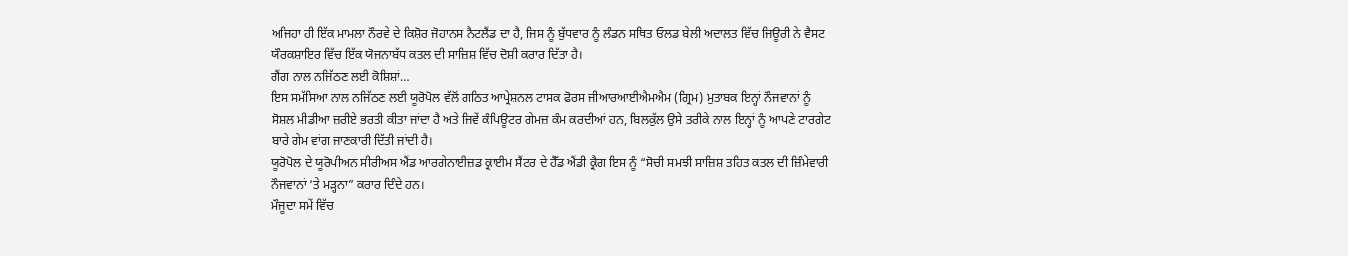ਅਜਿਹਾ ਹੀ ਇੱਕ ਮਾਮਲਾ ਨੌਰਵੇ ਦੇ ਕਿਸ਼ੋਰ ਜੋਹਾਨਸ ਨੈਟਲੈਂਡ ਦਾ ਹੈ, ਜਿਸ ਨੂੰ ਬੁੱਧਵਾਰ ਨੂੰ ਲੰਡਨ ਸਥਿਤ ਓਲਡ ਬੇਲੀ ਅਦਾਲਤ ਵਿੱਚ ਜਿਊਰੀ ਨੇ ਵੈਸਟ ਯੌਰਕਸ਼ਾਇਰ ਵਿੱਚ ਇੱਕ ਯੋਜਨਾਬੱਧ ਕਤਲ ਦੀ ਸਾਜ਼ਿਸ਼ ਵਿੱਚ ਦੋਸ਼ੀ ਕਰਾਰ ਦਿੱਤਾ ਹੈ।
ਗੈਂਗ ਨਾਲ ਨਜਿੱਠਣ ਲਈ ਕੋਸ਼ਿਸ਼ਾਂ…
ਇਸ ਸਮੱਸਿਆ ਨਾਲ ਨਜਿੱਠਣ ਲਈ ਯੂਰੋਪੋਲ ਵੱਲੋਂ ਗਠਿਤ ਆਪ੍ਰੇਸ਼ਨਲ ਟਾਸਕ ਫੋਰਸ ਜੀਆਰਆਈਐਮਐਮ (ਗ੍ਰਿਮ) ਮੁਤਾਬਕ ਇਨ੍ਹਾਂ ਨੌਜਵਾਨਾਂ ਨੂੰ ਸੋਸ਼ਲ ਮੀਡੀਆ ਜ਼ਰੀਏ ਭਰਤੀ ਕੀਤਾ ਜਾਂਦਾ ਹੈ ਅਤੇ ਜਿਵੇਂ ਕੰਪਿਊਟਰ ਗੇਮਜ਼ ਕੰਮ ਕਰਦੀਆਂ ਹਨ, ਬਿਲਕੁੱਲ ਉਸੇ ਤਰੀਕੇ ਨਾਲ ਇਨ੍ਹਾਂ ਨੂੰ ਆਪਣੇ ਟਾਰਗੇਟ ਬਾਰੇ ਗੇਮ ਵਾਂਗ ਜਾਣਕਾਰੀ ਦਿੱਤੀ ਜਾਂਦੀ ਹੈ।
ਯੂਰੋਪੋਲ ਦੇ ਯੂਰੋਪੀਅਨ ਸੀਰੀਅਸ ਐਂਡ ਆਰਗੇਨਾਈਜ਼ਡ ਕ੍ਰਾਈਮ ਸੈਂਟਰ ਦੇ ਹੈੱਡ ਐਂਡੀ ਕ੍ਰੈਗ ਇਸ ਨੂੰ “ਸੋਚੀ ਸਮਝੀ ਸਾਜ਼ਿਸ਼ ਤਹਿਤ ਕਤਲ ਦੀ ਜ਼ਿੰਮੇਵਾਰੀ ਨੌਜਵਾਨਾਂ ‘ਤੇ ਮੜ੍ਹਨਾ” ਕਰਾਰ ਦਿੰਦੇ ਹਨ।
ਮੌਜੂਦਾ ਸਮੇਂ ਵਿੱਚ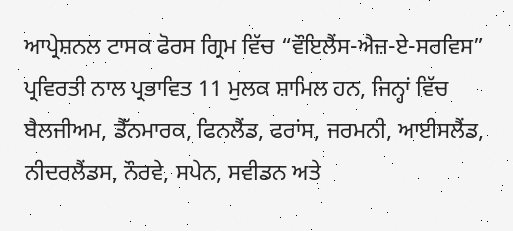ਆਪ੍ਰੇਸ਼ਨਲ ਟਾਸਕ ਫੋਰਸ ਗ੍ਰਿਮ ਵਿੱਚ “ਵੌਇਲੈਂਸ-ਐਜ਼-ਏ-ਸਰਵਿਸ” ਪ੍ਰਵਿਰਤੀ ਨਾਲ ਪ੍ਰਭਾਵਿਤ 11 ਮੁਲਕ ਸ਼ਾਮਿਲ ਹਨ, ਜਿਨ੍ਹਾਂ ਵਿੱਚ ਬੈਲਜੀਅਮ, ਡੈੱਨਮਾਰਕ, ਫਿਨਲੈਂਡ, ਫਰਾਂਸ, ਜਰਮਨੀ, ਆਈਸਲੈਂਡ, ਨੀਦਰਲੈਂਡਸ, ਨੌਰਵੇ, ਸਪੇਨ, ਸਵੀਡਨ ਅਤੇ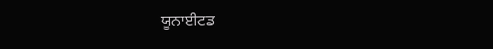ਯੂਨਾਈਟਡ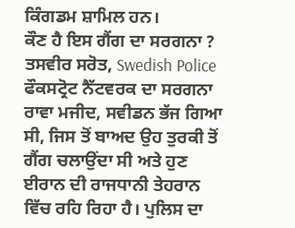ਕਿੰਗਡਮ ਸ਼ਾਮਿਲ ਹਨ।
ਕੌਣ ਹੈ ਇਸ ਗੈਂਗ ਦਾ ਸਰਗਨਾ ?
ਤਸਵੀਰ ਸਰੋਤ, Swedish Police
ਫੌਕਸਟ੍ਰੋਟ ਨੈੱਟਵਰਕ ਦਾ ਸਰਗਨਾ ਰਾਵਾ ਮਜੀਦ, ਸਵੀਡਨ ਭੱਜ ਗਿਆ ਸੀ, ਜਿਸ ਤੋਂ ਬਾਅਦ ਉਹ ਤੁਰਕੀ ਤੋਂ ਗੈਂਗ ਚਲਾਉਂਦਾ ਸੀ ਅਤੇ ਹੁਣ ਈਰਾਨ ਦੀ ਰਾਜਧਾਨੀ ਤੇਹਰਾਨ ਵਿੱਚ ਰਹਿ ਰਿਹਾ ਹੈ। ਪੁਲਿਸ ਦਾ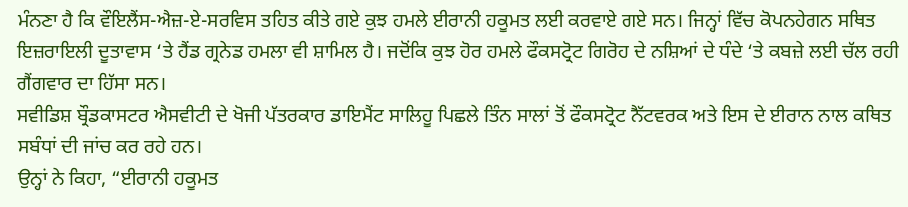ਮੰਨਣਾ ਹੈ ਕਿ ਵੌਇਲੈਂਸ-ਐਜ਼-ਏ-ਸਰਵਿਸ ਤਹਿਤ ਕੀਤੇ ਗਏ ਕੁਝ ਹਮਲੇ ਈਰਾਨੀ ਹਕੂਮਤ ਲਈ ਕਰਵਾਏ ਗਏ ਸਨ। ਜਿਨ੍ਹਾਂ ਵਿੱਚ ਕੋਪਨਹੇਗਨ ਸਥਿਤ ਇਜ਼ਰਾਇਲੀ ਦੂਤਾਵਾਸ ‘ਤੇ ਹੈਂਡ ਗ੍ਰਨੇਡ ਹਮਲਾ ਵੀ ਸ਼ਾਮਿਲ ਹੈ। ਜਦੋਂਕਿ ਕੁਝ ਹੋਰ ਹਮਲੇ ਫੌਕਸਟ੍ਰੋਟ ਗਿਰੋਹ ਦੇ ਨਸ਼ਿਆਂ ਦੇ ਧੰਦੇ ‘ਤੇ ਕਬਜ਼ੇ ਲਈ ਚੱਲ ਰਹੀ ਗੈਂਗਵਾਰ ਦਾ ਹਿੱਸਾ ਸਨ।
ਸਵੀਡਿਸ਼ ਬ੍ਰੌਡਕਾਸਟਰ ਐਸਵੀਟੀ ਦੇ ਖੋਜੀ ਪੱਤਰਕਾਰ ਡਾਇਮੈਂਟ ਸਾਲਿਹੂ ਪਿਛਲੇ ਤਿੰਨ ਸਾਲਾਂ ਤੋਂ ਫੌਕਸਟ੍ਰੋਟ ਨੈੱਟਵਰਕ ਅਤੇ ਇਸ ਦੇ ਈਰਾਨ ਨਾਲ ਕਥਿਤ ਸਬੰਧਾਂ ਦੀ ਜਾਂਚ ਕਰ ਰਹੇ ਹਨ।
ਉਨ੍ਹਾਂ ਨੇ ਕਿਹਾ, “ਈਰਾਨੀ ਹਕੂਮਤ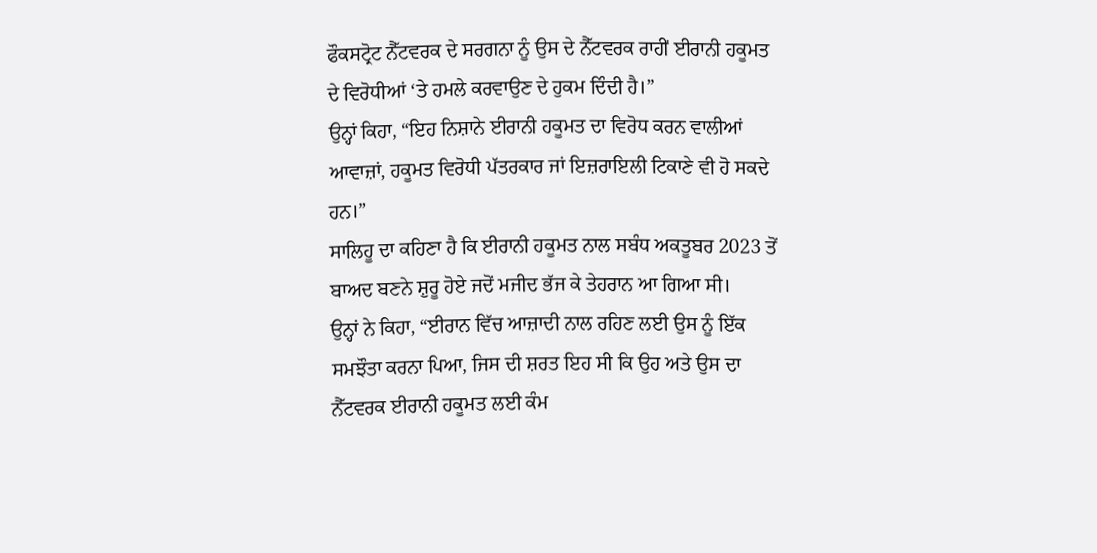ਫੌਕਸਟ੍ਰੋਟ ਨੈੱਟਵਰਕ ਦੇ ਸਰਗਨਾ ਨੂੰ ਉਸ ਦੇ ਨੈੱਟਵਰਕ ਰਾਹੀਂ ਈਰਾਨੀ ਹਕੂਮਤ ਦੇ ਵਿਰੋਧੀਆਂ ‘ਤੇ ਹਮਲੇ ਕਰਵਾਉਣ ਦੇ ਹੁਕਮ ਦਿੰਦੀ ਹੈ।”
ਉਨ੍ਹਾਂ ਕਿਹਾ, “ਇਹ ਨਿਸ਼ਾਨੇ ਈਰਾਨੀ ਹਕੂਮਤ ਦਾ ਵਿਰੋਧ ਕਰਨ ਵਾਲੀਆਂ ਆਵਾਜ਼ਾਂ, ਹਕੂਮਤ ਵਿਰੋਧੀ ਪੱਤਰਕਾਰ ਜਾਂ ਇਜ਼ਰਾਇਲੀ ਟਿਕਾਣੇ ਵੀ ਹੋ ਸਕਦੇ ਹਨ।”
ਸਾਲਿਹੂ ਦਾ ਕਹਿਣਾ ਹੈ ਕਿ ਈਰਾਨੀ ਹਕੂਮਤ ਨਾਲ ਸਬੰਧ ਅਕਤੂਬਰ 2023 ਤੋਂ ਬਾਅਦ ਬਣਨੇ ਸ਼ੁਰੂ ਹੋਏ ਜਦੋਂ ਮਜੀਦ ਭੱਜ ਕੇ ਤੇਹਰਾਨ ਆ ਗਿਆ ਸੀ।
ਉਨ੍ਹਾਂ ਨੇ ਕਿਹਾ, “ਈਰਾਨ ਵਿੱਚ ਆਜ਼ਾਦੀ ਨਾਲ ਰਹਿਣ ਲਈ ਉਸ ਨੂੰ ਇੱਕ ਸਮਝੌਤਾ ਕਰਨਾ ਪਿਆ, ਜਿਸ ਦੀ ਸ਼ਰਤ ਇਹ ਸੀ ਕਿ ਉਹ ਅਤੇ ਉਸ ਦਾ ਨੈੱਟਵਰਕ ਈਰਾਨੀ ਹਕੂਮਤ ਲਈ ਕੰਮ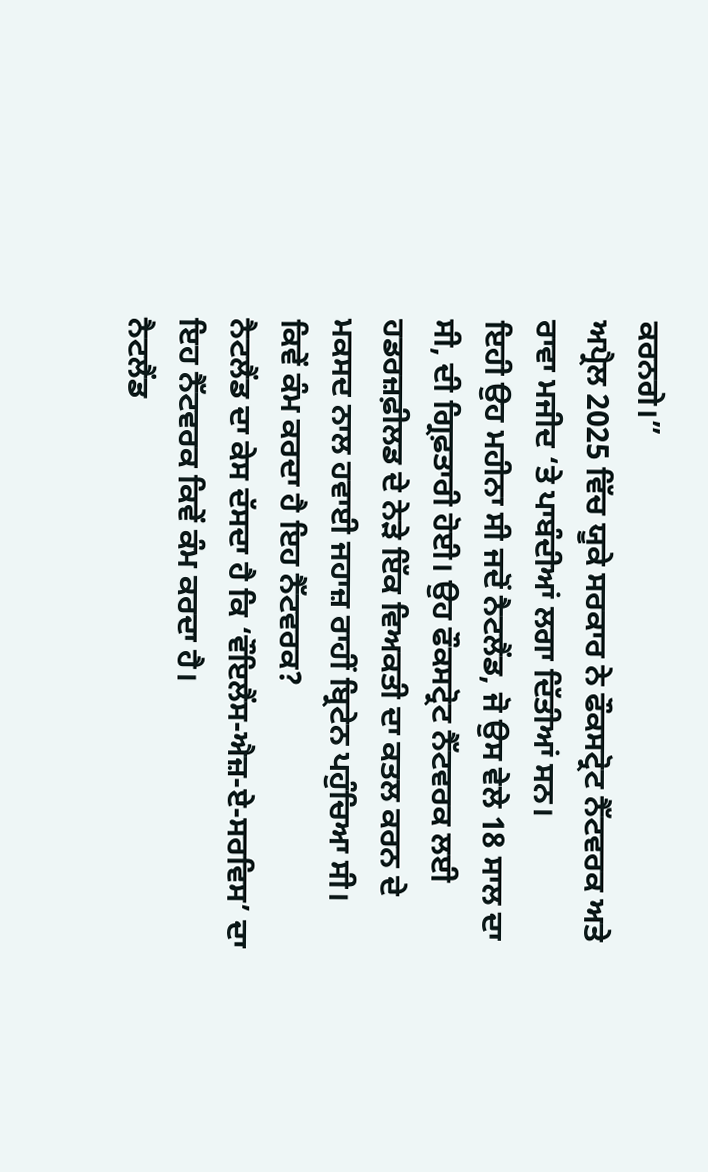ਕਰਨਗੇ।”
ਅਪ੍ਰੈਲ 2025 ਵਿੱਚ ਯੂਕੇ ਸਰਕਾਰ ਨੇ ਫੌਕਸਟ੍ਰੋਟ ਨੈੱਟਵਰਕ ਅਤੇ ਰਾਵਾ ਮਜੀਦ ‘ਤੇ ਪਾਬੰਦੀਆਂ ਲਗਾ ਦਿੱਤੀਆਂ ਸਨ।
ਇਹੀ ਉਹ ਮਹੀਨਾ ਸੀ ਜਦੋਂ ਨੈਟਲੈਂਡ, ਜੋ ਉਸ ਵੇਲੇ 18 ਸਾਲ ਦਾ ਸੀ, ਦੀ ਗ੍ਰਿਫ਼ਤਾਰੀ ਹੋਈ। ਉਹ ਫੌਕਸਟ੍ਰੋਟ ਨੈੱਟਵਰਕ ਲਈ ਹਡਰਜ਼ਫ਼ੀਲਡ ਦੇ ਨੇੜੇ ਇੱਕ ਵਿਅਕਤੀ ਦਾ ਕਤਲ ਕਰਨ ਦੇ ਮਕਸਦ ਨਾਲ ਹਵਾਈ ਜਹਾਜ਼ ਰਾਹੀਂ ਬ੍ਰਿਟੇਨ ਪਹੁੰਚਿਆ ਸੀ।
ਕਿਵੇਂ ਕੰਮ ਕਰਦਾ ਹੈ ਇਹ ਨੈੱਟਵਰਕ?
ਨੈਟਲੈਂਡ ਦਾ ਕੇਸ ਦੱਸਦਾ ਹੈ ਕਿ ‘ਵੌਇਲੈਂਸ-ਐਜ਼-ਏ-ਸਰਵਿਸ’ ਦਾ ਇਹ ਨੈੱਟਵਰਕ ਕਿਵੇਂ ਕੰਮ ਕਰਦਾ ਹੈ।
ਨੈਟਲੈਂਡ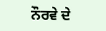ਨੌਰਵੇ ਦੇ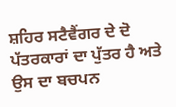ਸ਼ਹਿਰ ਸਟੈਵੈਂਗਰ ਦੇ ਦੋ ਪੱਤਰਕਾਰਾਂ ਦਾ ਪੁੱਤਰ ਹੈ ਅਤੇ ਉਸ ਦਾ ਬਚਪਨ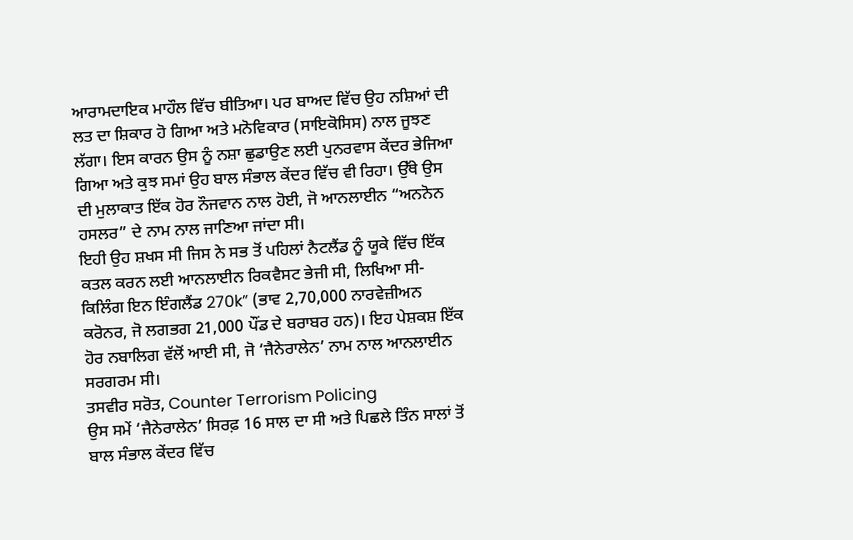ਆਰਾਮਦਾਇਕ ਮਾਹੌਲ ਵਿੱਚ ਬੀਤਿਆ। ਪਰ ਬਾਅਦ ਵਿੱਚ ਉਹ ਨਸ਼ਿਆਂ ਦੀ ਲਤ ਦਾ ਸ਼ਿਕਾਰ ਹੋ ਗਿਆ ਅਤੇ ਮਨੋਵਿਕਾਰ (ਸਾਇਕੋਸਿਸ) ਨਾਲ ਜੂਝਣ ਲੱਗਾ। ਇਸ ਕਾਰਨ ਉਸ ਨੂੰ ਨਸ਼ਾ ਛੁਡਾਉਣ ਲਈ ਪੁਨਰਵਾਸ ਕੇਂਦਰ ਭੇਜਿਆ ਗਿਆ ਅਤੇ ਕੁਝ ਸਮਾਂ ਉਹ ਬਾਲ ਸੰਭਾਲ ਕੇਂਦਰ ਵਿੱਚ ਵੀ ਰਿਹਾ। ਉੱਥੇ ਉਸ ਦੀ ਮੁਲਾਕਾਤ ਇੱਕ ਹੋਰ ਨੌਜਵਾਨ ਨਾਲ ਹੋਈ, ਜੋ ਆਨਲਾਈਨ “ਅਨਨੋਨ ਹਸਲਰ” ਦੇ ਨਾਮ ਨਾਲ ਜਾਣਿਆ ਜਾਂਦਾ ਸੀ।
ਇਹੀ ਉਹ ਸ਼ਖਸ ਸੀ ਜਿਸ ਨੇ ਸਭ ਤੋਂ ਪਹਿਲਾਂ ਨੈਟਲੈਂਡ ਨੂੰ ਯੂਕੇ ਵਿੱਚ ਇੱਕ ਕਤਲ ਕਰਨ ਲਈ ਆਨਲਾਈਨ ਰਿਕਵੈਸਟ ਭੇਜੀ ਸੀ, ਲਿਖਿਆ ਸੀ- ਕਿਲਿੰਗ ਇਨ ਇੰਗਲੈਂਡ 270k” (ਭਾਵ 2,70,000 ਨਾਰਵੇਜ਼ੀਅਨ ਕਰੋਨਰ, ਜੋ ਲਗਭਗ 21,000 ਪੌਂਡ ਦੇ ਬਰਾਬਰ ਹਨ)। ਇਹ ਪੇਸ਼ਕਸ਼ ਇੱਕ ਹੋਰ ਨਬਾਲਿਗ ਵੱਲੋਂ ਆਈ ਸੀ, ਜੋ ‘ਜੈਨੇਰਾਲੇਨ’ ਨਾਮ ਨਾਲ ਆਨਲਾਈਨ ਸਰਗਰਮ ਸੀ।
ਤਸਵੀਰ ਸਰੋਤ, Counter Terrorism Policing
ਉਸ ਸਮੇਂ ‘ਜੈਨੇਰਾਲੇਨ’ ਸਿਰਫ਼ 16 ਸਾਲ ਦਾ ਸੀ ਅਤੇ ਪਿਛਲੇ ਤਿੰਨ ਸਾਲਾਂ ਤੋਂ ਬਾਲ ਸੰਭਾਲ ਕੇਂਦਰ ਵਿੱਚ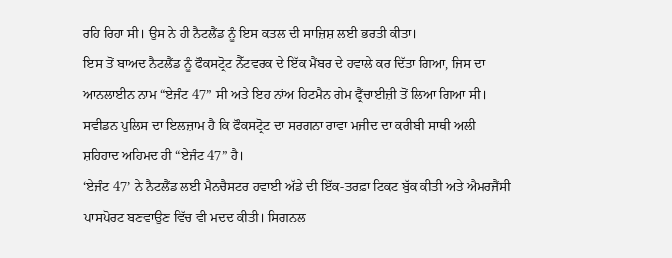ਰਹਿ ਰਿਹਾ ਸੀ। ਉਸ ਨੇ ਹੀ ਨੈਟਲੈਂਡ ਨੂੰ ਇਸ ਕਤਲ ਦੀ ਸਾਜ਼ਿਸ਼ ਲਈ ਭਰਤੀ ਕੀਤਾ।
ਇਸ ਤੋਂ ਬਾਅਦ ਨੈਟਲੈਂਡ ਨੂੰ ਫੌਕਸਟ੍ਰੋਟ ਨੈੱਟਵਰਕ ਦੇ ਇੱਕ ਮੈਂਬਰ ਦੇ ਹਵਾਲੇ ਕਰ ਦਿੱਤਾ ਗਿਆ, ਜਿਸ ਦਾ ਆਨਲਾਈਨ ਨਾਮ “ਏਜੰਟ 47” ਸੀ ਅਤੇ ਇਹ ਨਾਂਅ ਹਿਟਮੈਨ ਗੇਮ ਫ੍ਰੈਂਚਾਈਜ਼ੀ ਤੋਂ ਲਿਆ ਗਿਆ ਸੀ। ਸਵੀਡਨ ਪੁਲਿਸ ਦਾ ਇਲਜ਼ਾਮ ਹੈ ਕਿ ਫੌਕਸਟ੍ਰੋਟ ਦਾ ਸਰਗਨਾ ਰਾਵਾ ਮਜੀਦ ਦਾ ਕਰੀਬੀ ਸਾਥੀ ਅਲੀ ਸ਼ਹਿਹਾਦ ਅਹਿਮਦ ਹੀ “ਏਜੰਟ 47” ਹੈ।
‘ਏਜੰਟ 47’ ਨੇ ਨੈਟਲੈਂਡ ਲਈ ਮੈਨਚੈਸਟਰ ਹਵਾਈ ਅੱਡੇ ਦੀ ਇੱਕ-ਤਰਫ਼ਾ ਟਿਕਟ ਬੁੱਕ ਕੀਤੀ ਅਤੇ ਐਮਰਜੈਂਸੀ ਪਾਸਪੋਰਟ ਬਣਵਾਉਣ ਵਿੱਚ ਵੀ ਮਦਦ ਕੀਤੀ। ਸਿਗਨਲ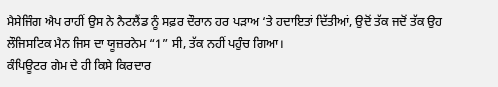ਮੈਸੇਜਿੰਗ ਐਪ ਰਾਹੀਂ ਉਸ ਨੇ ਨੈਟਲੈਂਡ ਨੂੰ ਸਫ਼ਰ ਦੌਰਾਨ ਹਰ ਪੜਾਅ ‘ਤੇ ਹਦਾਇਤਾਂ ਦਿੱਤੀਆਂ, ਉਦੋਂ ਤੱਕ ਜਦੋਂ ਤੱਕ ਉਹ ਲੌਜਿਸਟਿਕ ਮੈਨ ਜਿਸ ਦਾ ਯੂਜ਼ਰਨੇਮ “1” ਸੀ, ਤੱਕ ਨਹੀਂ ਪਹੁੰਚ ਗਿਆ।
ਕੰਪਿਊਟਰ ਗੇਮ ਦੇ ਹੀ ਕਿਸੇ ਕਿਰਦਾਰ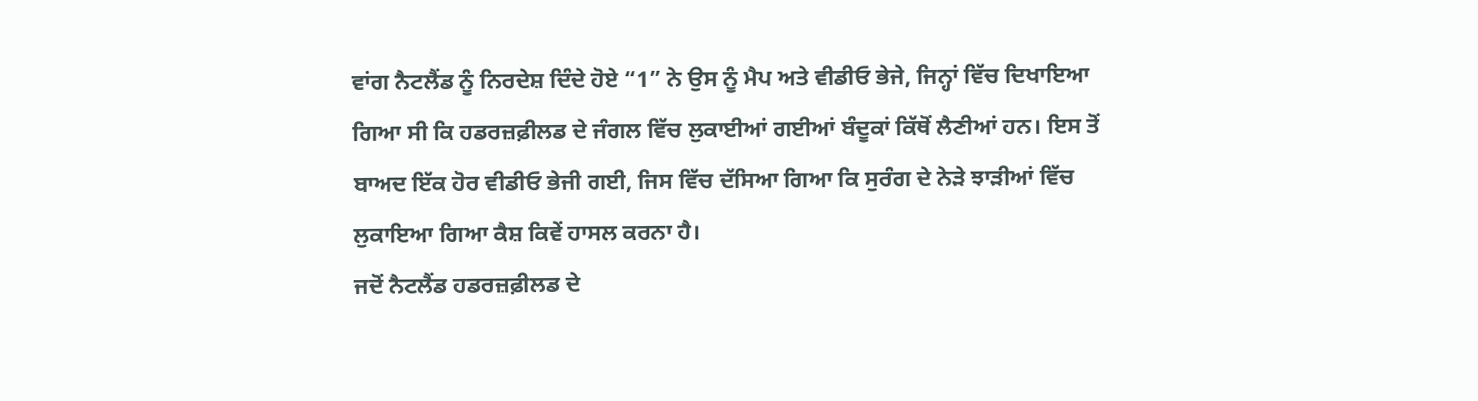ਵਾਂਗ ਨੈਟਲੈਂਡ ਨੂੰ ਨਿਰਦੇਸ਼ ਦਿੰਦੇ ਹੋਏ “1” ਨੇ ਉਸ ਨੂੰ ਮੈਪ ਅਤੇ ਵੀਡੀਓ ਭੇਜੇ, ਜਿਨ੍ਹਾਂ ਵਿੱਚ ਦਿਖਾਇਆ ਗਿਆ ਸੀ ਕਿ ਹਡਰਜ਼ਫ਼ੀਲਡ ਦੇ ਜੰਗਲ ਵਿੱਚ ਲੁਕਾਈਆਂ ਗਈਆਂ ਬੰਦੂਕਾਂ ਕਿੱਥੋਂ ਲੈਣੀਆਂ ਹਨ। ਇਸ ਤੋਂ ਬਾਅਦ ਇੱਕ ਹੋਰ ਵੀਡੀਓ ਭੇਜੀ ਗਈ, ਜਿਸ ਵਿੱਚ ਦੱਸਿਆ ਗਿਆ ਕਿ ਸੁਰੰਗ ਦੇ ਨੇੜੇ ਝਾੜੀਆਂ ਵਿੱਚ ਲੁਕਾਇਆ ਗਿਆ ਕੈਸ਼ ਕਿਵੇਂ ਹਾਸਲ ਕਰਨਾ ਹੈ।
ਜਦੋਂ ਨੈਟਲੈਂਡ ਹਡਰਜ਼ਫ਼ੀਲਡ ਦੇ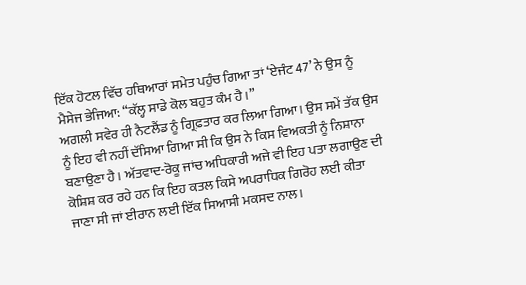ਇੱਕ ਹੋਟਲ ਵਿੱਚ ਹਥਿਆਰਾਂ ਸਮੇਤ ਪਹੁੰਚ ਗਿਆ ਤਾਂ ‘ਏਜੰਟ 47’ ਨੇ ਉਸ ਨੂੰ ਮੈਸੇਜ ਭੇਜਿਆ: “ਕੱਲ੍ਹ ਸਾਡੇ ਕੋਲ ਬਹੁਤ ਕੰਮ ਹੈ।”
ਅਗਲੀ ਸਵੇਰ ਹੀ ਨੈਟਲੈਂਡ ਨੂੰ ਗ੍ਰਿਫ਼ਤਾਰ ਕਰ ਲਿਆ ਗਿਆ। ਉਸ ਸਮੇਂ ਤੱਕ ਉਸ ਨੂੰ ਇਹ ਵੀ ਨਹੀਂ ਦੱਸਿਆ ਗਿਆ ਸੀ ਕਿ ਉਸ ਨੇ ਕਿਸ ਵਿਅਕਤੀ ਨੂੰ ਨਿਸ਼ਾਨਾ ਬਣਾਉਣਾ ਹੈ। ਅੱਤਵਾਦ-ਰੋਕੂ ਜਾਂਚ ਅਧਿਕਾਰੀ ਅਜੇ ਵੀ ਇਹ ਪਤਾ ਲਗਾਉਣ ਦੀ ਕੋਸ਼ਿਸ਼ ਕਰ ਰਹੇ ਹਨ ਕਿ ਇਹ ਕਤਲ ਕਿਸੇ ਅਪਰਾਧਿਕ ਗਿਰੋਹ ਲਈ ਕੀਤਾ ਜਾਣਾ ਸੀ ਜਾਂ ਈਰਾਨ ਲਈ ਇੱਕ ਸਿਆਸੀ ਮਕਸਦ ਨਾਲ।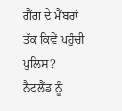ਗੈਂਗ ਦੇ ਮੈਂਬਰਾਂ ਤੱਕ ਕਿਵੇਂ ਪਹੁੰਚੀ ਪੁਲਿਸ?
ਨੈਟਲੈਂਡ ਨੂੰ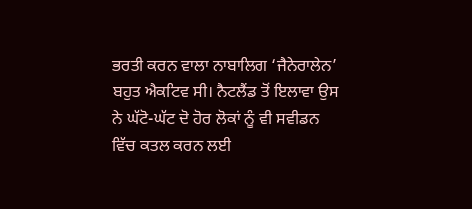ਭਰਤੀ ਕਰਨ ਵਾਲਾ ਨਾਬਾਲਿਗ ‘ਜੈਨੇਰਾਲੇਨ’ ਬਹੁਤ ਐਕਟਿਵ ਸੀ। ਨੈਟਲੈਂਡ ਤੋਂ ਇਲਾਵਾ ਉਸ ਨੇ ਘੱਟੋ-ਘੱਟ ਦੋ ਹੋਰ ਲੋਕਾਂ ਨੂੰ ਵੀ ਸਵੀਡਨ ਵਿੱਚ ਕਤਲ ਕਰਨ ਲਈ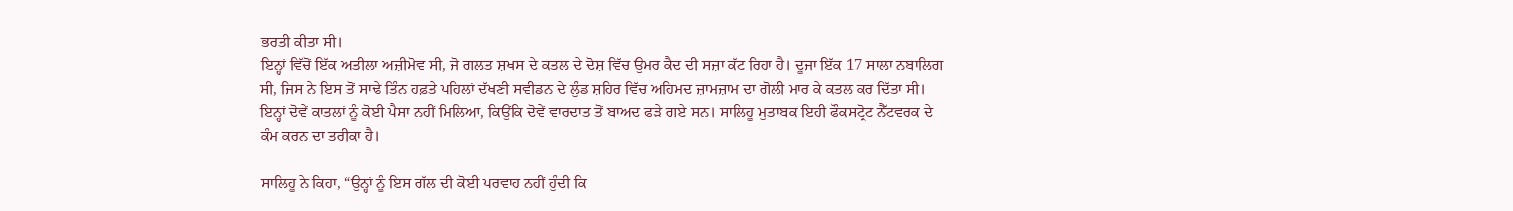ਭਰਤੀ ਕੀਤਾ ਸੀ।
ਇਨ੍ਹਾਂ ਵਿੱਚੋਂ ਇੱਕ ਅਤੀਲਾ ਅਜ਼ੀਮੋਵ ਸੀ, ਜੋ ਗਲਤ ਸ਼ਖਸ ਦੇ ਕਤਲ ਦੇ ਦੋਸ਼ ਵਿੱਚ ਉਮਰ ਕੈਦ ਦੀ ਸਜ਼ਾ ਕੱਟ ਰਿਹਾ ਹੈ। ਦੂਜਾ ਇੱਕ 17 ਸਾਲਾ ਨਬਾਲਿਗ ਸੀ, ਜਿਸ ਨੇ ਇਸ ਤੋਂ ਸਾਢੇ ਤਿੰਨ ਹਫ਼ਤੇ ਪਹਿਲਾਂ ਦੱਖਣੀ ਸਵੀਡਨ ਦੇ ਲੁੰਡ ਸ਼ਹਿਰ ਵਿੱਚ ਅਹਿਮਦ ਜ਼ਾਮਜ਼ਾਮ ਦਾ ਗੋਲੀ ਮਾਰ ਕੇ ਕਤਲ ਕਰ ਦਿੱਤਾ ਸੀ।
ਇਨ੍ਹਾਂ ਦੋਵੇਂ ਕਾਤਲਾਂ ਨੂੰ ਕੋਈ ਪੈਸਾ ਨਹੀਂ ਮਿਲਿਆ, ਕਿਉਂਕਿ ਦੋਵੇਂ ਵਾਰਦਾਤ ਤੋਂ ਬਾਅਦ ਫੜੇ ਗਏ ਸਨ। ਸਾਲਿਹੂ ਮੁਤਾਬਕ ਇਹੀ ਫੌਕਸਟ੍ਰੋਟ ਨੈੱਟਵਰਕ ਦੇ ਕੰਮ ਕਰਨ ਦਾ ਤਰੀਕਾ ਹੈ।

ਸਾਲਿਹੂ ਨੇ ਕਿਹਾ, “ਉਨ੍ਹਾਂ ਨੂੰ ਇਸ ਗੱਲ ਦੀ ਕੋਈ ਪਰਵਾਹ ਨਹੀਂ ਹੁੰਦੀ ਕਿ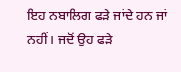ਇਹ ਨਬਾਲਿਗ ਫੜੇ ਜਾਂਦੇ ਹਨ ਜਾਂ ਨਹੀਂ। ਜਦੋਂ ਉਹ ਫੜੇ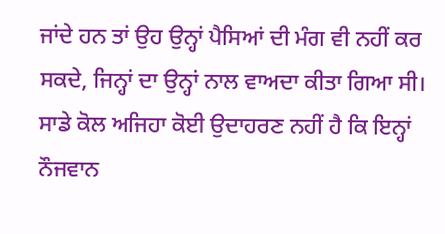ਜਾਂਦੇ ਹਨ ਤਾਂ ਉਹ ਉਨ੍ਹਾਂ ਪੈਸਿਆਂ ਦੀ ਮੰਗ ਵੀ ਨਹੀਂ ਕਰ ਸਕਦੇ, ਜਿਨ੍ਹਾਂ ਦਾ ਉਨ੍ਹਾਂ ਨਾਲ ਵਾਅਦਾ ਕੀਤਾ ਗਿਆ ਸੀ। ਸਾਡੇ ਕੋਲ ਅਜਿਹਾ ਕੋਈ ਉਦਾਹਰਣ ਨਹੀਂ ਹੈ ਕਿ ਇਨ੍ਹਾਂ ਨੌਜਵਾਨ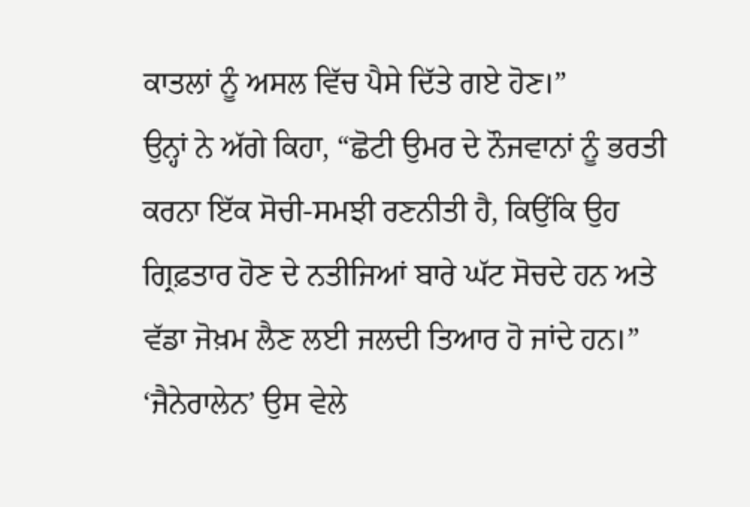ਕਾਤਲਾਂ ਨੂੰ ਅਸਲ ਵਿੱਚ ਪੈਸੇ ਦਿੱਤੇ ਗਏ ਹੋਣ।”
ਉਨ੍ਹਾਂ ਨੇ ਅੱਗੇ ਕਿਹਾ, “ਛੋਟੀ ਉਮਰ ਦੇ ਨੌਜਵਾਨਾਂ ਨੂੰ ਭਰਤੀ ਕਰਨਾ ਇੱਕ ਸੋਚੀ-ਸਮਝੀ ਰਣਨੀਤੀ ਹੈ, ਕਿਉਂਕਿ ਉਹ ਗ੍ਰਿਫ਼ਤਾਰ ਹੋਣ ਦੇ ਨਤੀਜਿਆਂ ਬਾਰੇ ਘੱਟ ਸੋਚਦੇ ਹਨ ਅਤੇ ਵੱਡਾ ਜੋਖ਼ਮ ਲੈਣ ਲਈ ਜਲਦੀ ਤਿਆਰ ਹੋ ਜਾਂਦੇ ਹਨ।”
‘ਜੈਨੇਰਾਲੇਨ’ ਉਸ ਵੇਲੇ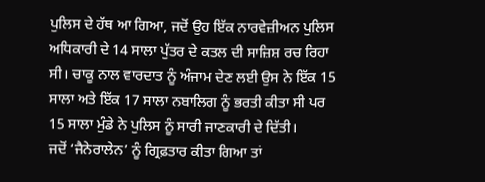ਪੁਲਿਸ ਦੇ ਹੱਥ ਆ ਗਿਆ, ਜਦੋਂ ਉਹ ਇੱਕ ਨਾਰਵੇਜ਼ੀਅਨ ਪੁਲਿਸ ਅਧਿਕਾਰੀ ਦੇ 14 ਸਾਲਾ ਪੁੱਤਰ ਦੇ ਕਤਲ ਦੀ ਸਾਜ਼ਿਸ਼ ਰਚ ਰਿਹਾ ਸੀ। ਚਾਕੂ ਨਾਲ ਵਾਰਦਾਤ ਨੂੰ ਅੰਜਾਮ ਦੇਣ ਲਈ ਉਸ ਨੇ ਇੱਕ 15 ਸਾਲਾ ਅਤੇ ਇੱਕ 17 ਸਾਲਾ ਨਬਾਲਿਗ ਨੂੰ ਭਰਤੀ ਕੀਤਾ ਸੀ ਪਰ 15 ਸਾਲਾ ਮੁੰਡੇ ਨੇ ਪੁਲਿਸ ਨੂੰ ਸਾਰੀ ਜਾਣਕਾਰੀ ਦੇ ਦਿੱਤੀ।
ਜਦੋਂ ‘ਜੈਨੇਰਾਲੇਨ’ ਨੂੰ ਗ੍ਰਿਫ਼ਤਾਰ ਕੀਤਾ ਗਿਆ ਤਾਂ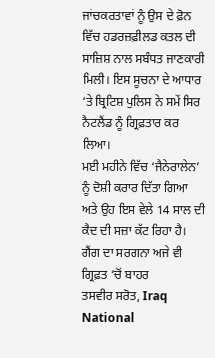ਜਾਂਚਕਰਤਾਵਾਂ ਨੂੰ ਉਸ ਦੇ ਫ਼ੋਨ ਵਿੱਚ ਹਡਰਜ਼ਫ਼ੀਲਡ ਕਤਲ ਦੀ ਸਾਜ਼ਿਸ਼ ਨਾਲ ਸਬੰਧਤ ਜਾਣਕਾਰੀ ਮਿਲੀ। ਇਸ ਸੂਚਨਾ ਦੇ ਆਧਾਰ ‘ਤੇ ਬ੍ਰਿਟਿਸ਼ ਪੁਲਿਸ ਨੇ ਸਮੇਂ ਸਿਰ ਨੈਟਲੈਂਡ ਨੂੰ ਗ੍ਰਿਫ਼ਤਾਰ ਕਰ ਲਿਆ।
ਮਈ ਮਹੀਨੇ ਵਿੱਚ ‘ਜੈਨੇਰਾਲੇਨ’ ਨੂੰ ਦੋਸ਼ੀ ਕਰਾਰ ਦਿੱਤਾ ਗਿਆ ਅਤੇ ਉਹ ਇਸ ਵੇਲੇ 14 ਸਾਲ ਦੀ ਕੈਦ ਦੀ ਸਜ਼ਾ ਕੱਟ ਰਿਹਾ ਹੈ।
ਗੈਂਗ ਦਾ ਸਰਗਨਾ ਅਜੇ ਵੀ ਗ੍ਰਿਫ਼ਤ ‘ਚੋਂ ਬਾਹਰ
ਤਸਵੀਰ ਸਰੋਤ, Iraq National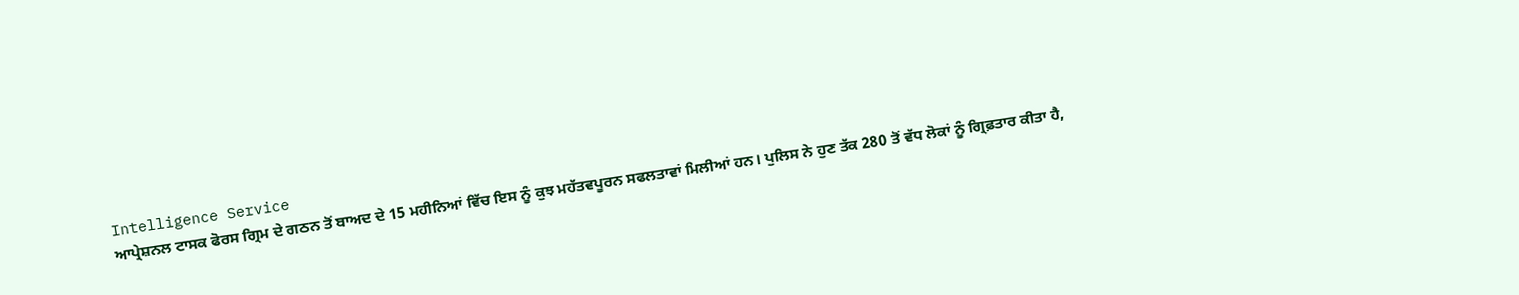Intelligence Service
ਆਪ੍ਰੇਸ਼ਨਲ ਟਾਸਕ ਫੋਰਸ ਗ੍ਰਿਮ ਦੇ ਗਠਨ ਤੋਂ ਬਾਅਦ ਦੇ 15 ਮਹੀਨਿਆਂ ਵਿੱਚ ਇਸ ਨੂੰ ਕੁਝ ਮਹੱਤਵਪੂਰਨ ਸਫਲਤਾਵਾਂ ਮਿਲੀਆਂ ਹਨ। ਪੁਲਿਸ ਨੇ ਹੁਣ ਤੱਕ 280 ਤੋਂ ਵੱਧ ਲੋਕਾਂ ਨੂੰ ਗ੍ਰਿਫ਼ਤਾਰ ਕੀਤਾ ਹੈ,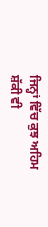ਜਿਨ੍ਹਾਂ ਵਿੱਚ ਕੁਝ ਅਹਿਮ ਸ਼ੱਕੀ ਵੀ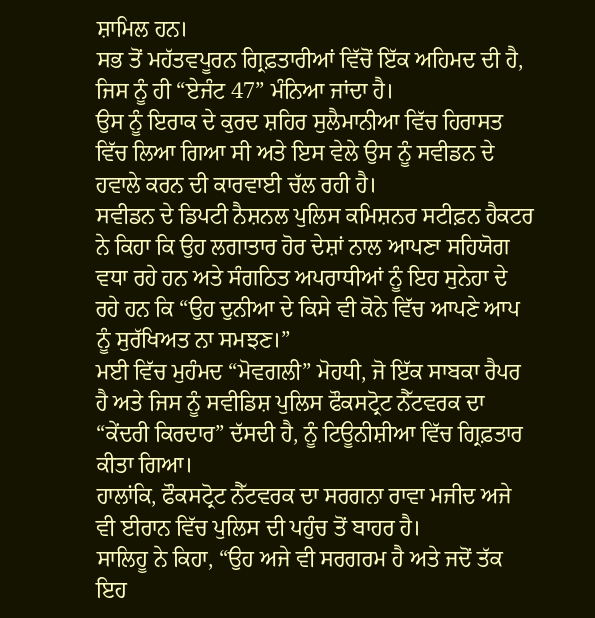ਸ਼ਾਮਿਲ ਹਨ।
ਸਭ ਤੋਂ ਮਹੱਤਵਪੂਰਨ ਗ੍ਰਿਫ਼ਤਾਰੀਆਂ ਵਿੱਚੋਂ ਇੱਕ ਅਹਿਮਦ ਦੀ ਹੈ, ਜਿਸ ਨੂੰ ਹੀ “ਏਜੰਟ 47” ਮੰਨਿਆ ਜਾਂਦਾ ਹੈ।
ਉਸ ਨੂੰ ਇਰਾਕ ਦੇ ਕੁਰਦ ਸ਼ਹਿਰ ਸੁਲੈਮਾਨੀਆ ਵਿੱਚ ਹਿਰਾਸਤ ਵਿੱਚ ਲਿਆ ਗਿਆ ਸੀ ਅਤੇ ਇਸ ਵੇਲੇ ਉਸ ਨੂੰ ਸਵੀਡਨ ਦੇ ਹਵਾਲੇ ਕਰਨ ਦੀ ਕਾਰਵਾਈ ਚੱਲ ਰਹੀ ਹੈ।
ਸਵੀਡਨ ਦੇ ਡਿਪਟੀ ਨੈਸ਼ਨਲ ਪੁਲਿਸ ਕਮਿਸ਼ਨਰ ਸਟੀਫ਼ਨ ਹੈਕਟਰ ਨੇ ਕਿਹਾ ਕਿ ਉਹ ਲਗਾਤਾਰ ਹੋਰ ਦੇਸ਼ਾਂ ਨਾਲ ਆਪਣਾ ਸਹਿਯੋਗ ਵਧਾ ਰਹੇ ਹਨ ਅਤੇ ਸੰਗਠਿਤ ਅਪਰਾਧੀਆਂ ਨੂੰ ਇਹ ਸੁਨੇਹਾ ਦੇ ਰਹੇ ਹਨ ਕਿ “ਉਹ ਦੁਨੀਆ ਦੇ ਕਿਸੇ ਵੀ ਕੋਨੇ ਵਿੱਚ ਆਪਣੇ ਆਪ ਨੂੰ ਸੁਰੱਖਿਅਤ ਨਾ ਸਮਝਣ।”
ਮਈ ਵਿੱਚ ਮੁਹੰਮਦ “ਮੋਵਗਲੀ” ਮੋਹਧੀ, ਜੋ ਇੱਕ ਸਾਬਕਾ ਰੈਪਰ ਹੈ ਅਤੇ ਜਿਸ ਨੂੰ ਸਵੀਡਿਸ਼ ਪੁਲਿਸ ਫੌਕਸਟ੍ਰੋਟ ਨੈੱਟਵਰਕ ਦਾ “ਕੇਂਦਰੀ ਕਿਰਦਾਰ” ਦੱਸਦੀ ਹੈ, ਨੂੰ ਟਿਊਨੀਸ਼ੀਆ ਵਿੱਚ ਗ੍ਰਿਫ਼ਤਾਰ ਕੀਤਾ ਗਿਆ।
ਹਾਲਾਂਕਿ, ਫੌਕਸਟ੍ਰੋਟ ਨੈੱਟਵਰਕ ਦਾ ਸਰਗਨਾ ਰਾਵਾ ਮਜੀਦ ਅਜੇ ਵੀ ਈਰਾਨ ਵਿੱਚ ਪੁਲਿਸ ਦੀ ਪਹੁੰਚ ਤੋਂ ਬਾਹਰ ਹੈ।
ਸਾਲਿਹੂ ਨੇ ਕਿਹਾ, “ਉਹ ਅਜੇ ਵੀ ਸਰਗਰਮ ਹੈ ਅਤੇ ਜਦੋਂ ਤੱਕ ਇਹ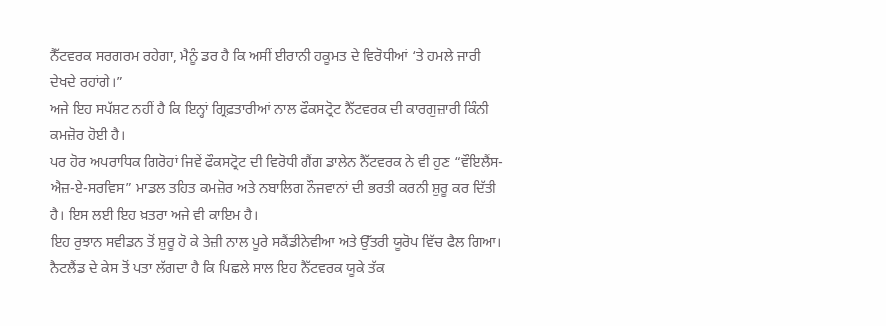ਨੈੱਟਵਰਕ ਸਰਗਰਮ ਰਹੇਗਾ, ਮੈਨੂੰ ਡਰ ਹੈ ਕਿ ਅਸੀਂ ਈਰਾਨੀ ਹਕੂਮਤ ਦੇ ਵਿਰੋਧੀਆਂ ‘ਤੇ ਹਮਲੇ ਜਾਰੀ ਦੇਖਦੇ ਰਹਾਂਗੇ।”
ਅਜੇ ਇਹ ਸਪੱਸ਼ਟ ਨਹੀਂ ਹੈ ਕਿ ਇਨ੍ਹਾਂ ਗ੍ਰਿਫ਼ਤਾਰੀਆਂ ਨਾਲ ਫੌਕਸਟ੍ਰੋਟ ਨੈੱਟਵਰਕ ਦੀ ਕਾਰਗੁਜ਼ਾਰੀ ਕਿੰਨੀ ਕਮਜ਼ੋਰ ਹੋਈ ਹੈ।
ਪਰ ਹੋਰ ਅਪਰਾਧਿਕ ਗਿਰੋਹਾਂ ਜਿਵੇਂ ਫੌਕਸਟ੍ਰੋਟ ਦੀ ਵਿਰੋਧੀ ਗੈਂਗ ਡਾਲੇਨ ਨੈੱਟਵਰਕ ਨੇ ਵੀ ਹੁਣ “ਵੌਇਲੈਂਸ-ਐਜ਼-ਏ-ਸਰਵਿਸ” ਮਾਡਲ ਤਹਿਤ ਕਮਜ਼ੋਰ ਅਤੇ ਨਬਾਲਿਗ ਨੌਜਵਾਨਾਂ ਦੀ ਭਰਤੀ ਕਰਨੀ ਸ਼ੁਰੂ ਕਰ ਦਿੱਤੀ ਹੈ। ਇਸ ਲਈ ਇਹ ਖ਼ਤਰਾ ਅਜੇ ਵੀ ਕਾਇਮ ਹੈ।
ਇਹ ਰੁਝਾਨ ਸਵੀਡਨ ਤੋਂ ਸ਼ੁਰੂ ਹੋ ਕੇ ਤੇਜ਼ੀ ਨਾਲ ਪੂਰੇ ਸਕੈਂਡੀਨੇਵੀਆ ਅਤੇ ਉੱਤਰੀ ਯੂਰੋਪ ਵਿੱਚ ਫੈਲ ਗਿਆ। ਨੈਟਲੈਂਡ ਦੇ ਕੇਸ ਤੋਂ ਪਤਾ ਲੱਗਦਾ ਹੈ ਕਿ ਪਿਛਲੇ ਸਾਲ ਇਹ ਨੈੱਟਵਰਕ ਯੂਕੇ ਤੱਕ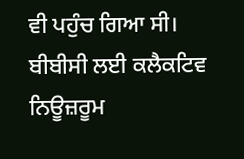ਵੀ ਪਹੁੰਚ ਗਿਆ ਸੀ।
ਬੀਬੀਸੀ ਲਈ ਕਲੈਕਟਿਵ ਨਿਊਜ਼ਰੂਮ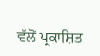ਵੱਲੋਂ ਪ੍ਰਕਾਸ਼ਿਤ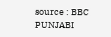source : BBC PUNJABI